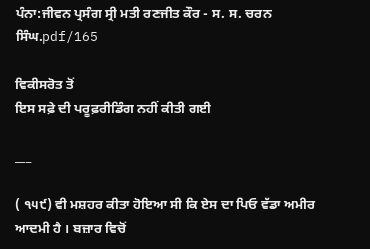ਪੰਨਾ:ਜੀਵਨ ਪ੍ਰਸੰਗ ਸ੍ਰੀ ਮਤੀ ਰਣਜੀਤ ਕੌਰ - ਸ. ਸ. ਚਰਨ ਸਿੰਘ.pdf/165

ਵਿਕੀਸਰੋਤ ਤੋਂ
ਇਸ ਸਫ਼ੇ ਦੀ ਪਰੂਫ਼ਰੀਡਿੰਗ ਨਹੀਂ ਕੀਤੀ ਗਈ

___

( ੧੫੯) ਵੀ ਮਸ਼ਹਰ ਕੀਤਾ ਹੋਇਆ ਸੀ ਕਿ ਏਸ ਦਾ ਪਿਓ ਵੱਡਾ ਅਮੀਰ ਆਦਮੀ ਹੈ । ਬਜ਼ਾਰ ਵਿਚੋਂ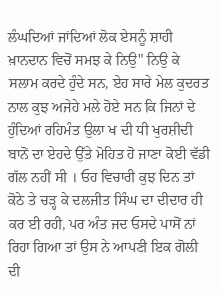ਲੰਘਦਿਆਂ ਜਾਂਦਿਆਂ ਲੋਕ ਏਸਨੂੰ ਸ਼ਾਹੀ ਖ਼ਾਨਦਾਨ ਵਿਚੋਂ ਸਮਝ ਕੇ ਨਿਉ" ਨਿਉ ਕੇ ਸਲਾਮ ਕਰਦੇ ਹੁੰਦੇ ਸਨ, ਏਹ ਸਾਰੇ ਮੇਲ ਕੁਦਰਤ ਨਾਲ ਕੁਝ ਅਜੇਹੇ ਮਲੇ ਹੋਏ ਸਨ ਕਿ ਜਿਨਾਂ ਦੇ ਹੁੰਦਿਆਂ ਰਹਿਮੰਤ ਉਲਾ ਖ ਦੀ ਧੀ ਖੁਰਸ਼ੀਦੀ ਬਾਨੋਂ ਦਾ ਏਹਦੇ ਉੱਤੇ ਮੋਹਿਤ ਹੋ ਜਾਣਾ ਕੋਈ ਵੱਡੀ ਗੱਲ ਨਹੀਂ ਸੀ । ਓਹ ਵਿਚਾਰੀ ਕੁਝ ਦਿਨ ਤਾਂ ਕੋਠੇ ਤੇ ਚੜ੍ਹ ਕੇ ਦਲਜੀਤ ਸਿੰਘ ਦਾ ਦੀਦਾਰ ਹੀ ਕਰ ਈ ਰਹੀ, ਪਰ ਅੰਤ ਜਦ ਓਸਦੇ ਪਾਸੋਂ ਨਾਂ ਰਿਹਾ ਗਿਆ ਤਾਂ ਉਸ ਨੇ ਆਪਣੀ ਇਕ ਗੋਲੀ ਦੀ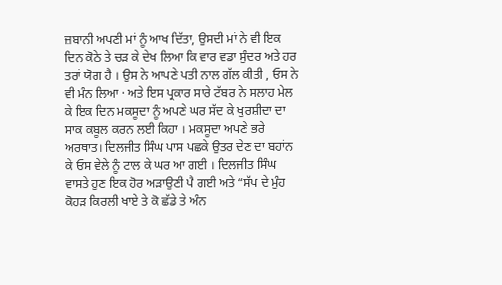ਜ਼ਬਾਨੀ ਅਪਣੀ ਮਾਂ ਨੂੰ ਆਖ ਦਿੱਤਾ, ਉਸਦੀ ਮਾਂ ਨੇ ਵੀ ਇਕ ਦਿਨ ਕੋਠੇ ਤੇ ਚੜ ਕੇ ਦੇਖ ਲਿਆ ਕਿ ਵਾਰ ਵਡਾ ਸੁੰਦਰ ਅਤੇ ਹਰ ਤਰਾਂ ਯੋਗ ਹੈ । ਉਸ ਨੇ ਆਪਣੇ ਪਤੀ ਨਾਲ ਗੱਲ ਕੀਤੀ , ਓਸ ਨੇ ਵੀ ਮੰਨ ਲਿਆ · ਅਤੇ ਇਸ ਪ੍ਰਕਾਰ ਸਾਰੇ ਟੱਬਰ ਨੇ ਸਲਾਹ ਮੇਲ ਕੇ ਇਕ ਦਿਨ ਮਕਸੂਦਾ ਨੂੰ ਅਪਣੇ ਘਰ ਸੱਦ ਕੇ ਖੁਰਸ਼ੀਦਾ ਦਾ ਸਾਕ ਕਬੂਲ ਕਰਨ ਲਈ ਕਿਹਾ । ਮਕਸੂਦਾ ਅਪਣੇ ਭਰੇ ਅਰਥਾਤ। ਦਿਲਜੀਤ ਸਿੰਘ ਪਾਸ ਪਛਕੇ ਉਤਰ ਦੇਣ ਦਾ ਬਹਾਂਨ ਕੇ ਓਸ ਵੇਲੇ ਨੂੰ ਟਾਲ ਕੇ ਘਰ ਆ ਗਈ । ਦਿਲਜੀਤ ਸਿੰਘ ਵਾਸਤੇ ਹੁਣ ਇਕ ਹੋਰ ਅੜਾਉਣੀ ਪੈ ਗਈ ਅਤੇ “ਸੱਪ ਦੇ ਮੁੰਹ ਕੋਹੜ ਕਿਰਲੀ ਖਾਏ ਤੇ ਕੋ ਛੱਡੇ ਤੇ ਅੰਨ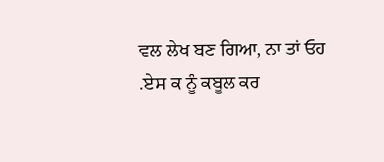ਵਲ ਲੇਖ ਬਣ ਗਿਆ, ਨਾ ਤਾਂ ਓਹ .ਏਸ ਕ ਨੂੰ ਕਬੂਲ ਕਰ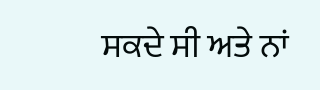ਸਕਦੇ ਸੀ ਅਤੇ ਨਾਂ